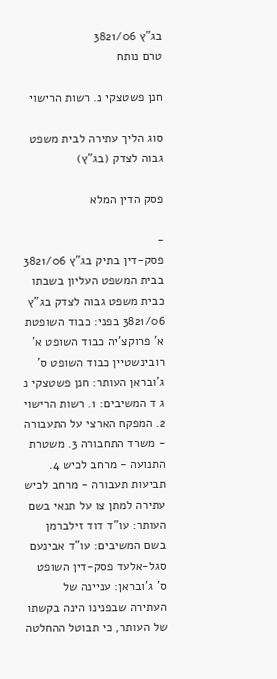בג"ץ 3821/06
טרם נותח

חנן פשטצקי נ. רשות הרישוי

סוג הליך עתירה לבית משפט גבוה לצדק (בג"ץ)

פסק הדין המלא

-
פסק-דין בתיק בג"ץ 3821/06 בבית המשפט העליון בשבתו כבית משפט גבוה לצדק בג"ץ 3821/06 בפני: כבוד השופטת א' פרוקצ'יה כבוד השופט א' רובינשטיין כבוד השופט ס' ג'ובראן העותר: חנן פשטצקי נ ג ד המשיבים: 1. רשות הרישוי 2. המפקח הארצי על התעבורה - משרד התחבורה 3. משטרת התנועה - מרחב לכיש 4. תביעות תעבורה - מרחב לכיש עתירה למתן צו על תנאי בשם העותר: עו"ד דוד זילברמן בשם המשיבים: עו"ד אבינעם סגל-אלעד פסק-דין השופט ס' ג'ובראן: עניינה של העתירה שבפנינו הינה בקשתו של העותר, כי תבוטל ההחלטה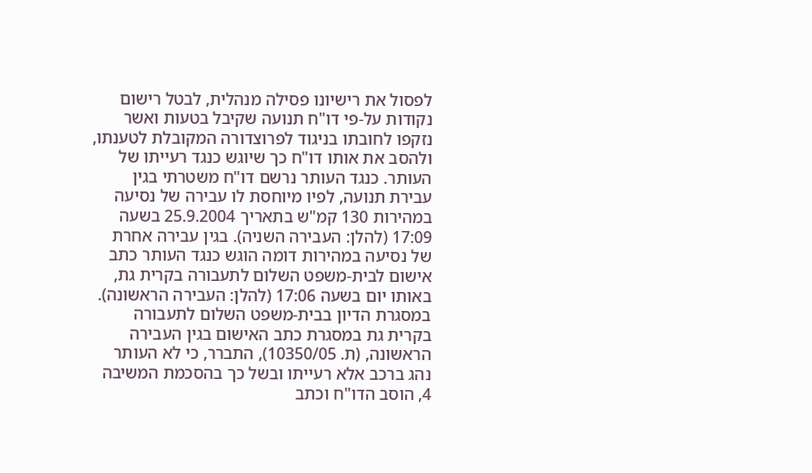לפסול את רישיונו פסילה מנהלית, לבטל רישום נקודות על-פי דו"ח תנועה שקיבל בטעות ואשר נזקפו לחובתו בניגוד לפרוצדורה המקובלת לטענתו, ולהסב את אותו דו"ח כך שיוגש כנגד רעייתו של העותר. כנגד העותר נרשם דו"ח משטרתי בגין עבירת תנועה, לפיו מיוחסת לו עבירה של נסיעה במהירות 130 קמ"ש בתאריך 25.9.2004 בשעה 17:09 (להלן: העבירה השניה). בגין עבירה אחרת של נסיעה במהירות דומה הוגש כנגד העותר כתב אישום לבית-משפט השלום לתעבורה בקרית גת, באותו יום בשעה 17:06 (להלן: העבירה הראשונה). במסגרת הדיון בבית-משפט השלום לתעבורה בקרית גת במסגרת כתב האישום בגין העבירה הראשונה, (ת. 10350/05), התברר, כי לא העותר נהג ברכב אלא רעייתו ובשל כך בהסכמת המשיבה 4, הוסב הדו"ח וכתב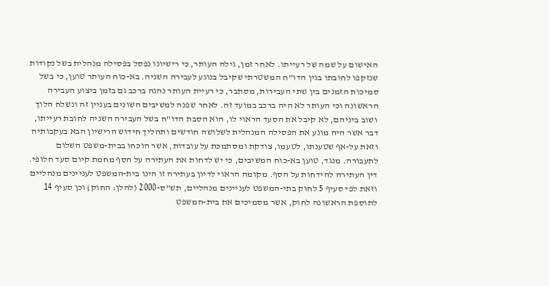האישום על שמה של רעייתו. לאחר זמן, גילה העותר, כי רישיונו נפסל בפסילה מנהלית בשל נקודות שנזקפו לחובתו בגין הדו"ח המשטרתי שקיבל בנוגע לעבירה השניה. בא-כוח העותר טוען, כי בשל סמיכות הזמנים בין שתי העבירות, מסתבר, כי רעיית העותר נהגה ברכב גם בזמן ביצוע העבירה הראשונה וכי העותר לא היה ברכב במועד זה. לאחר שפנה למשיבים השונים בעניין זה ונשלח הלוך ושוב ביניהם, לא קיבל את הסעד הראוי לו, הוא הסבת הדו"ח בשל העבירה השניה לחובת רעייתו, דבר אשר היה מונע את הפסילה המנהלית לשלושה חודשים ותהליך חידוש הרישיון הבא בעקבותיה וזאת על-אף שטענתו, לטעמו, צודקת ומסתמכת על עובדות, אשר הוכחו בבית-משפט השלום לתעבורה. מנגד, טוען בא-כוח המשיבים, כי יש לדחות את העתירה על הסף מחמת קיום סעד חלופי. דין העתירה להידחות על הסף. מקומה הראוי לדיון בעתירה זו הינו בית-המשפט לעניינים מנהליים וזאת לפי סעיף 5 לחוק בתי-המשפט לעניינים מנהליים, תש"ס-2000 (להלן: החוק) וכן סעיף 14 לתוספת הראשונה לחוק, אשר מסמיכים את בית-המשפט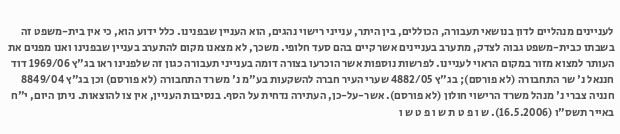לעניינים מנהליים לדון בנושאי תעבורה, הכוללים, בין היתר, ענייני רישוי נהגים, הוא העניין שבפנינו. כלל ידוע הוא, כי אין בית-משפט זה בשבתו כבית-משפט גבוה לצדק, מתערב בעניינים אשר קיים בהם סעד חלופי. משכך, לא מצאנו מקום להתערב בעניין שבפנינו ואנו מפנים את העותר למצוא מזור במקום הראוי לעניינו. לפרשות נוספות אשר הוכרעו בצורה דומה בענייני תעבורה כגון זה שלפנינו ראו בג"ץ 1969/06 דוד חננאל נ' שר התחבורה (לא פורסם); בג"ץ 4882/05 שערי העיר חברה להשקעות בע"מ נ' משרד התחבורה (לא פורסם) וכן בג"ץ 8849/04 חנניה צברי נ' מנהל משרד הרישוי חולון (לא פורסם). אשר-על-כן, העתירה נדחית על הסף. בנסיבות העניין, אין צו להוצאות. ניתן היום, י"ח באייר תשס"ו (16.5.2006). ש ו פ ט ת ש ו פ ט ש ו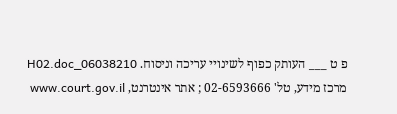פ ט ___ העותק כפוף לשינויי עריכה וניסוח. 06038210_H02.doc מרכז מידע, טל' 02-6593666 ; אתר אינטרנט, www.court.gov.il